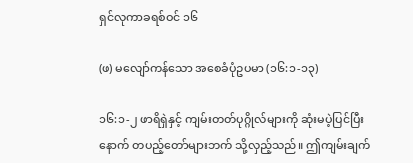ရှင်လုကာခရစ်ဝင် ၁၆

(ဖ) မလျော်ကန်သော အစေခံပုံဥပမာ (၁၆:၁-၁၃)

၁၆:၁-၂ ဖာရိရှဲနှင့် ကျမ်းတတ်ပုဂ္ဂိုလ်များကို ဆုံးမပဲ့ပြင်ပြီးနောက် တပည့်တော်များဘက် သို့လှည့်သည်။ ဤကျမ်းချက်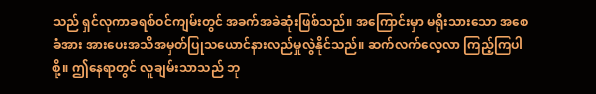သည် ရှင်လုကာခရစ်ဝင်ကျမ်းတွင် အခက်အခဲဆုံးဖြစ်သည်။ အကြောင်းမှာ မရိုးသားသော အစေခံအား အားပေးအသိအမှတ်ပြုသယောင်နားလည်မှုလွဲနိုင်သည်။ ဆက်လက်လေ့လာ ကြည့်ကြပါစို့။ ဤနေရာတွင် လူချမ်းသာသည် ဘု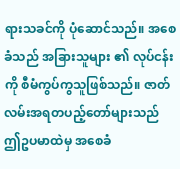ရားသခင်ကို ပုံဆောင်သည်။ အစေခံသည် အခြားသူများ ၏ လုပ်ငန်းကို စီမံကွပ်ကွသူဖြစ်သည်။ ဇာတ်လမ်းအရတပည့်တော်များသည် ဤဥပမာထဲမှ အစေခံ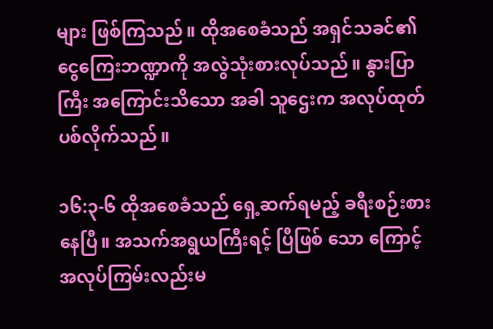များ ဖြစ်ကြသည်။ ထိုအစေခံသည် အရှင်သခင်၏ ငွေကြေးဘဏ္ဍာကို အလွဲသုံးစားလုပ်သည်။ နွားပြာကြီး အကြောင်းသိသော အခါ သူဌေးက အလုပ်ထုတ်ပစ်လိုက်သည်။

၁၆:၃-၆ ထိုအစေခံသည် ရှေ့ဆက်ရမည့် ခရီးစဉ်းစားနေပြီ။ အသက်အရွယကြီးရင့် ပြီဖြစ် သော ကြောင့် အလုပ်ကြမ်းလည်းမ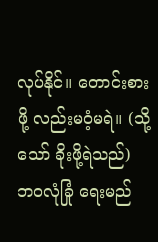လုပ်နိုင်။ တောင်းစားဖို့ လည်းမဝံ့မရဲ။ (သို့သော် ခိုးဖို့ရဲသည်) ဘဝလုံခြုံ ရေးမည်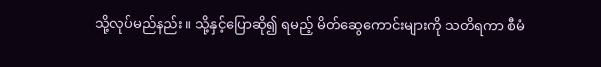သို့လုပ်မည်နည်း။ သို့နှင့်ပြောဆို၍ ရမည့် မိတ်ဆွေကောင်းများကို သတိရကာ စီမံ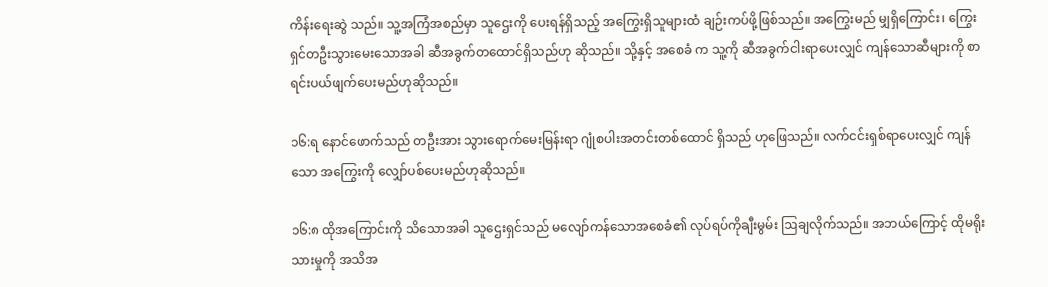ကိန်းရေးဆွဲ သည်။ သူ့အကြံအစည်မှာ သူဌေးကို ပေးရန်ရှိသည့် အကြွေးရှိသူများထံ ချဉ်းကပ်ဖို့ဖြစ်သည်။ အကြွေးမည် မျှရှိကြောင်း၊ ကြွေးရှင်တဦးသွားမေးသောအခါ ဆီအခွက်တထောင်ရှိသည်ဟု ဆိုသည်။ သို့နှင့် အစေခံ က သူ့ကို ဆီအခွက်ငါးရာပေးလျှင် ကျန်သောဆီများကို စာရင်းပယ်ဖျက်ပေးမည်ဟုဆိုသည်။

၁၆:ရ နောင်ဖောက်သည် တဦးအား သွားရောက်မေးမြန်းရာ ဂျုံစပါးအတင်းတစ်ထောင် ရှိသည် ဟုဖြေသည်။ လက်ငင်းရှစ်ရာပေးလျှင် ကျန်သော အကြွေးကို လျှော်ပစ်ပေးမည်ဟုဆိုသည်။

၁၆:၈ ထိုအကြောင်းကို သိသောအခါ သူဌေးရှင်သည် မလျော်ကန်သောအစေခံ၏ လုပ်ရပ်ကိုချီးမွမ်း ဩချလိုက်သည်။ အဘယ်ကြောင့် ထိုမရိုးသားမှုကို အသိအ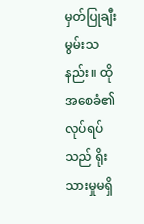မှတ်ပြုချီးမွမ်းသနည်း။ ထိုအစေခံ၏ လုပ်ရပ်သည် ရိုးသားမှုမရှိ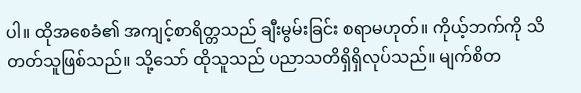ပါ။ ထိုအစေခံ၏ အကျင့်စာရိတ္တသည် ချီးမွမ်းခြင်း စရာမဟုတ်။ ကိုယ့်ဘက်ကို သိတတ်သူဖြစ်သည်။ သို့သော် ထိုသူသည် ပညာသတိရှိရှိလုပ်သည်။ မျက်စိတ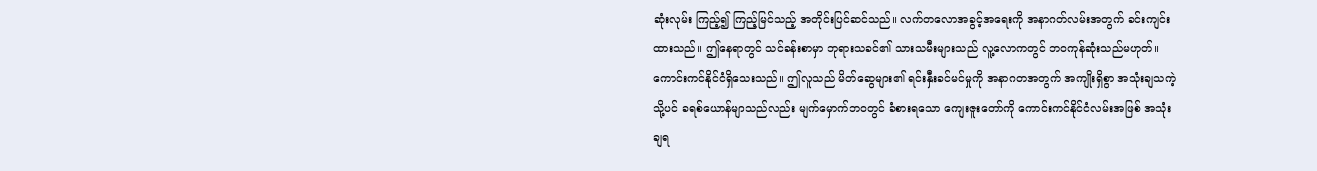ဆုံးလုမ်း ကြည့်၍ ကြည့်မြင်သည့် အတိုင်းပြင်ဆင်သည်။ လက်တလောအခွင့်အရေးကို အနာဂတ်လမ်းအတွက် ခင်းကျင်းထားသည်။ ဤနေရာတွင် သင်ခန်းစာမှာ ဘုရားသခင်၏ သားသမီးများသည် လူ့လောကတွင် ဘဝကုန်ဆုံးသည်မဟုတ်။ ကောင်းကင်နိုင်ငံရှိသေးသည်။ ဤလူသည် မိတ်ဆွေများ၏ ရင်းနှီးခင်မင်မှုကို အနာဂတအတွက် အကျိုးရှိစွာ အသုံးချသကဲ့သို့ပင် ခရစ်ယောန်မျာသည်လည်း မျက်မှောက်ဘဝတွင် ခံစားရသော ကျေးဇူးတော်ကို ကောင်းကင်နိုင်ငံလမ်းအဖြစ် အသုံးချရ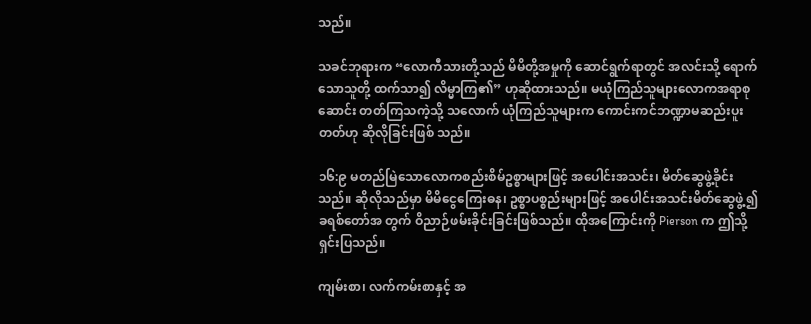သည်။

သခင်ဘုရားက “လောကီသားတို့သည် မိမိတို့အမှုကို ဆောင်ရွက်ရာတွင် အလင်းသို့ ရောက်သောသူတို့ ထက်သာ၍ လိမ္မာကြ၏” ဟုဆိုထားသည်။ မယုံကြည်သူများလောကအရာစုဆောင်း တတ်ကြသကဲ့သို့ သလောက် ယုံကြည်သူများက ကောင်းကင်ဘဏ္ဍာမဆည်းပူးတတ်ဟု ဆိုလိုခြင်းဖြစ် သည်။

၁၆:၉ မတည်မြဲသောလောကစည်းစိမ်ဥစ္စာများဖြင့် အပေါင်းအသင်း၊ မိတ်ဆွေဖွဲ့ခိုင်း သည်။ ဆိုလိုသည်မှာ မိမိငွေကြေးဓန၊ ဥစ္စာပစ္စည်းများဖြင့် အပေါင်းအသင်းမိတ်ဆွေဖွဲ့၍ ခရစ်တော်အ တွက် ဝိညာဉ်ဖမ်းခိုင်းခြင်းဖြစ်သည်။ ထိုအကြောင်းကို Pierson က ဤသို့ရှင်းပြသည်။

ကျမ်းစာ၊ လက်ကမ်းစာနှင့် အ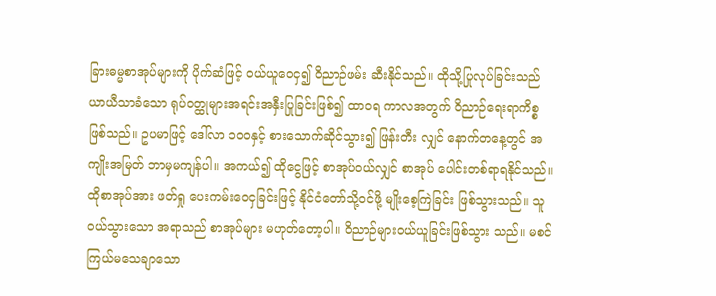ခြားဓမ္မစာအုပ်များကို ပိုက်ဆံဖြင့် ဝယ်ယူဝေငှ၍ ဝိညာဉ်ဖမ်း ဆီးနိုင်သည်။ ထိုသို့ပြုလုပ်ခြင်းသည် ယာယီသာခံသော ရုပ်ဝတ္ထုများအရင်းအနှီးပြုခြင်းဖြစ်၍ ထာဝရ ကာလအတွက် ဝိညာဉ်ရေးရာကိစ္စဖြစ်သည်။ ဥပမာဖြင့် ဒေါ်လာ ၁၀ဝနှင့် စားသောက်ဆိုင်သွား၍ ဖြန်းတီး လျှင် နောက်တနေ့တွင် အကျိုးအမြတ် ဘာမှမကျန်ပါ။ အကယ်၍ ထိုငွေဖြင့် စာအုပ်ဝယ်လျှင် စာအုပ် ပေါင်းတစ်ရာရနိုင်သည်။ ထိုစာအုပ်အား ဖတ်ရှု ပေးကမ်းဝေငှခြင်းဖြင့် နိုင်ငံတော်သို့ဝင်ဖို့ မျိုးစေ့ကြဲခြင်း ဖြစ်သွားသည်။ သူဝယ်သွားသော အရာသည် စာအုပ်များ မဟုတ်တော့ပါ။ ဝိညာဉ်များဝယ်ယူခြင်းဖြစ်သွား သည်။ မစင်ကြယ်မသေချာသော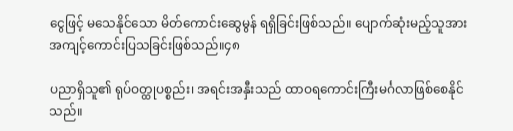ငွေဖြင့် မသေနိုင်သော မိတ်ကောင်းဆွေမွန် ရရှိခြင်းဖြစ်သည်။ ပျောက်ဆုံးမည့်သူအား အကျင့်ကောင်းပြသခြင်းဖြစ်သည်။၄၈

ပညာရှိသူ၏ ရုပ်ဝတ္ထုပစ္စည်း၊ အရင်းအနှီးသည် ထာဝရကောင်းကြီးမင်္ဂလာဖြစ်စေနိုင် သည်။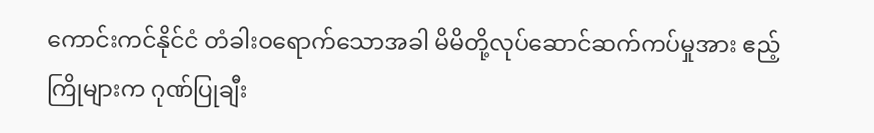ကောင်းကင်နိုင်ငံ တံခါးဝရောက်သောအခါ မိမိတို့လုပ်ဆောင်ဆက်ကပ်မှုအား ဧည့်ကြိုများက ဂုဏ်ပြုချီး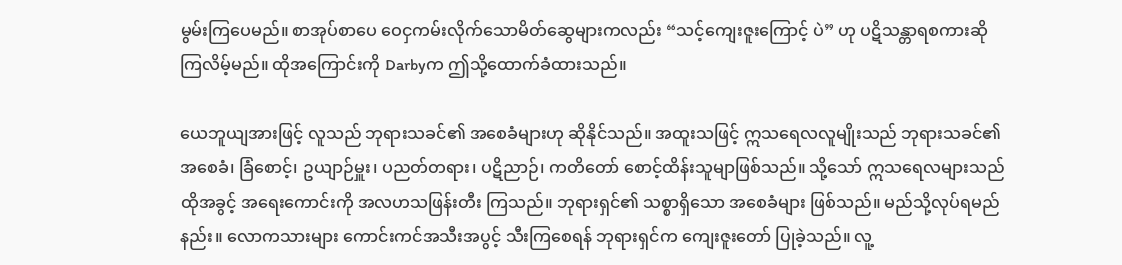မွမ်းကြပေမည်။ စာအုပ်စာပေ ဝေငှကမ်းလိုက်သောမိတ်ဆွေများကလည်း “သင့်ကျေးဇူးကြောင့် ပဲ” ဟု ပဋိသန္တာရစကားဆိုကြလိမ့်မည်။ ထိုအကြောင်းကို Darbyက ဤသို့ထောက်ခံထားသည်။

ယေဘူယျအားဖြင့် လူသည် ဘုရားသခင်၏ အစေခံများဟု ဆိုနိုင်သည်။ အထူးသဖြင့် ဣသရေလလူမျိုးသည် ဘုရားသခင်၏ အစေခံ၊ ခြံစောင့်၊ ဥယျာဉ်မှူး၊ ပညတ်တရား၊ ပဋိညာဉ်၊ ကတိတော် စောင့်ထိန်းသူမျာဖြစ်သည်။ သို့သော် ဣသရေလများသည် ထိုအခွင့် အရေးကောင်းကို အလဟသဖြန်းတီး ကြသည်။ ဘုရားရှင်၏ သစ္စာရှိသော အစေခံများ ဖြစ်သည်။ မည်သို့လုပ်ရမည်နည်း။ လောကသားများ ကောင်းကင်အသီးအပွင့် သီးကြစေရန် ဘုရားရှင်က ကျေးဇူးတော် ပြုခဲ့သည်။ လူ့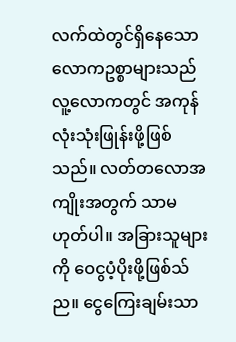လက်ထဲတွင်ရှိနေသော လောကဥစ္စာများသည် လူ့လောကတွင် အကုန်လုံးသုံးဖြုန်းဖို့ဖြစ်သည်။ လတ်တလောအကျိုးအတွက် သာမဟုတ်ပါ။ အခြားသူများကို ဝေငွပံ့ပိုးဖို့ဖြစ်သ်ည။ ငွေကြေးချမ်းသာ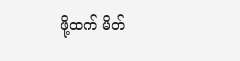ဖို့ထက် မိတ်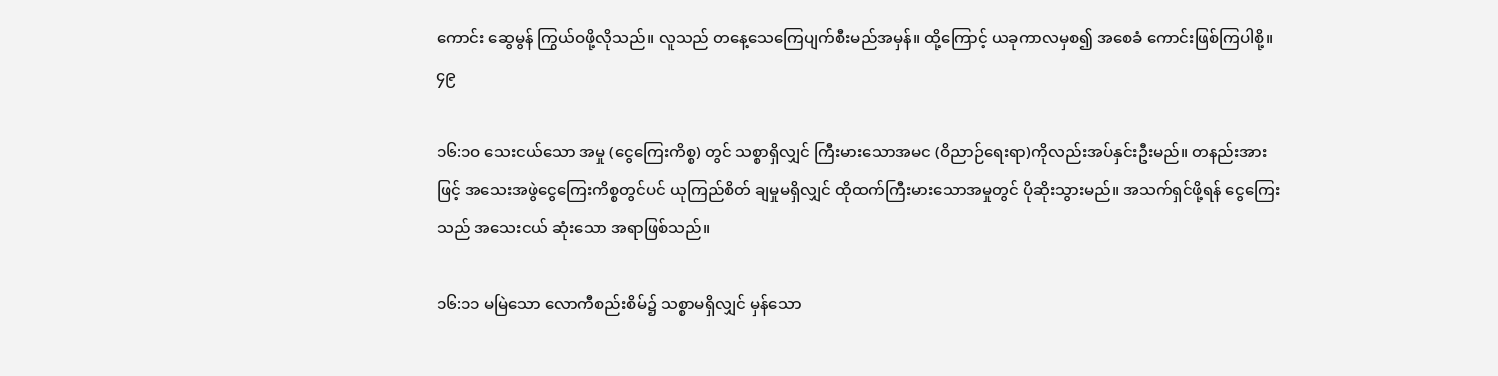ကောင်း ဆွေမွန် ကြွယ်ဝဖို့လိုသည်။ လူသည် တနေ့သေကြေပျက်စီးမည်အမှန်။ ထို့ကြောင့် ယခုကာလမှစ၍ အစေခံ ကောင်းဖြစ်ကြပါစို့။၄၉

၁၆:၁ဝ သေးငယ်သော အမှု (ငွေကြေးကိစ္စ) တွင် သစ္စာရှိလျှင် ကြီးမားသောအမင (ဝိညာဉ်ရေးရာ)ကိုလည်းအပ်နှင်းဦးမည်။ တနည်းအားဖြင့် အသေးအဖွဲငွေကြေးကိစ္စတွင်ပင် ယုကြည်စိတ် ချမှုမရှိလျှင် ထိုထက်ကြီးမားသောအမှုတွင် ပိုဆိုးသွားမည်။ အသက်ရှင်ဖို့ရန် ငွေကြေးသည် အသေးငယ် ဆုံးသော အရာဖြစ်သည်။

၁၆:၁၁ မမြဲသော လောကီစည်းစိမ်၌ သစ္စာမရှိလျှင် မှန်သော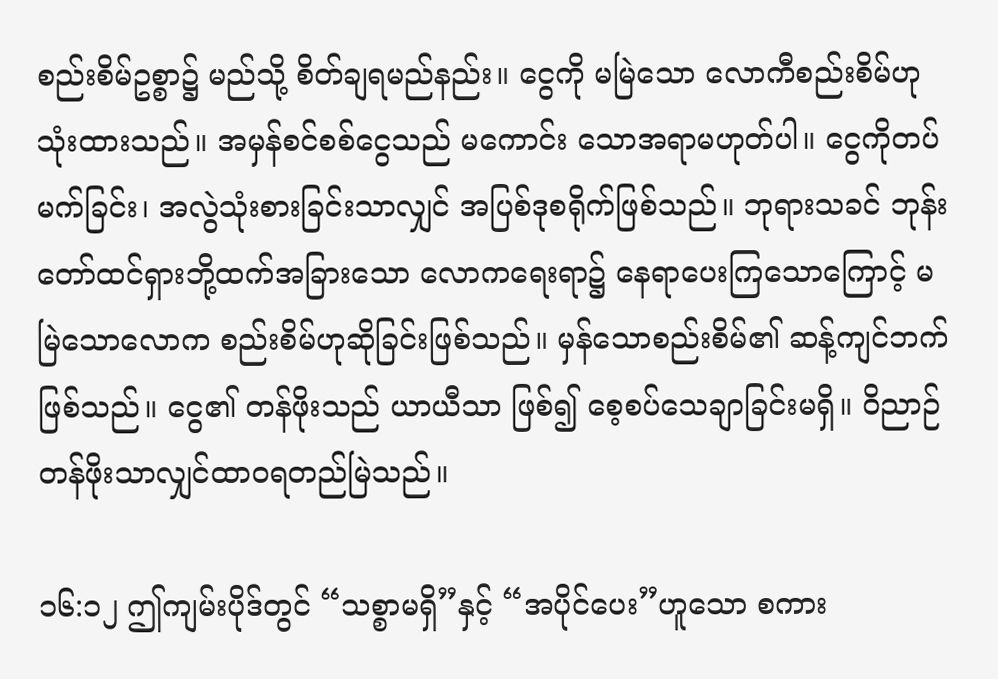စည်းစိမ်ဥစ္စာ၌ မည်သို့ စိတ်ချရမည်နည်း။ ငွေကို မမြဲသော လောကီစည်းစိမ်ဟု သုံးထားသည်။ အမှန်စင်စစ်ငွေသည် မကောင်း သောအရာမဟုတ်ပါ။ ငွေကိုတပ်မက်ခြင်း၊ အလွဲသုံးစားခြင်းသာလျှင် အပြစ်ဒုစရိုက်ဖြစ်သည်။ ဘုရားသခင် ဘုန်းတော်ထင်ရှားဘို့ထက်အခြားသော လောကရေးရာ၌ နေရာပေးကြသောကြောင့် မမြဲသောလောက စည်းစိမ်ဟုဆိုခြင်းဖြစ်သည်။ မှန်သောစည်းစိမ်၏ ဆန့်ကျင်ဘက်ဖြစ်သည်။ ငွေ၏ တန်ဖိုးသည် ယာယီသာ ဖြစ်၍ စေ့စပ်သေချာခြင်းမရှိ။ ဝိညာဉ်တန်ဖိုးသာလျှင်ထာဝရတည်မြဲသည်။

၁၆:၁၂ ဤကျမ်းပိုဒ်တွင် “သစ္စာမရှိ”နှင့် “အပိုင်ပေး”ဟူသော စကား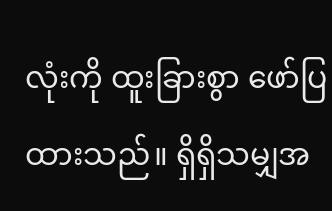လုံးကို ထူးခြားစွာ ဖော်ပြထားသည်။ ရှိရှိသမျှအ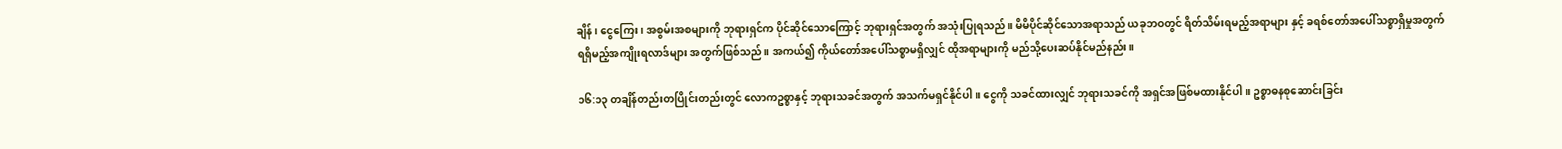ချိန်၊ ငွေကြေး၊ အစွမ်းအစများကို ဘုရားရှင်က ပိုင်ဆိုင်သောကြောင့် ဘုရားရှင်အတွက် အသုံးပြုရသည်။ မိမိပိုင်ဆိုင်သောအရာသည် ယခုဘဝတွင် ရိတ်သိမ်းရမည့်အရာများ နှင့် ခရစ်တော်အပေါ်သစ္စာရှိမှုအတွက် ရရှိမည့်အကျိုးရလာဒ်များ အတွက်ဖြစ်သည်။ အကယ်၍ ကိုယ်တော်အပေါ်သစ္စာမရှိလျှင် ထိုအရာများကို မည်သို့ပေးဆပ်နိုင်မည်နည်း။

၁၆:၁၃ တချိန်တည်းတပြိုင်းတည်းတွင် လောကဥစ္စာနှင့် ဘုရားသခင်အတွက် အသက်မရှင်နိုင်ပါ။ ငွေကို သခင်ထားလျှင် ဘုရားသခင်ကို အရှင်အဖြစ်မထားနိုင်ပါ။ ဥစ္စာဓနစုဆောင်းခြင်း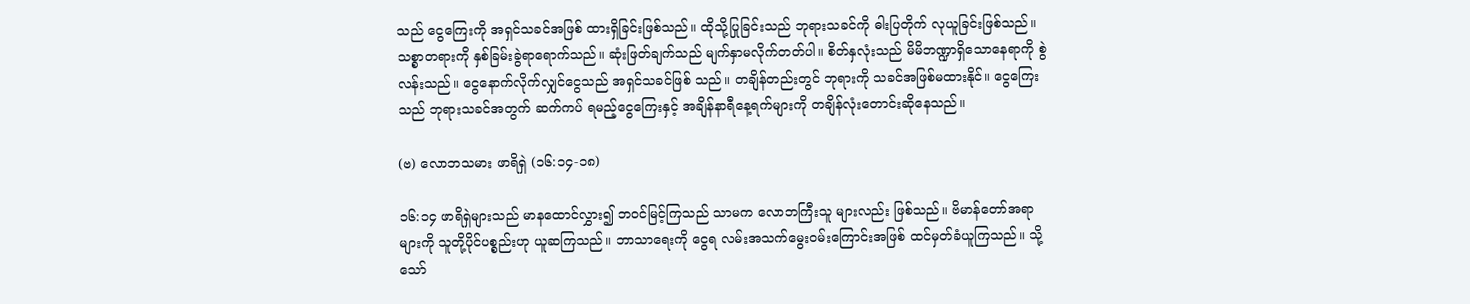သည် ငွေကြေးကို အရှင်သခင်အဖြစ် ထားရှိခြင်းဖြစ်သည်။ ထိုသို့ပြုခြင်းသည် ဘုရားသခင်ကို ဓါးပြတိုက် လုယူခြင်းဖြစ်သည်။ သစ္စာတရားကို နှစ်ခြမ်းခွဲရာရောက်သည်။ ဆုံးဖြတ်ချက်သည် မျက်နှာမလိုက်တတ်ပါ။ စိတ်နှလုံးသည် မိမိဘဏ္ဍာရှိသောနေရာကို စွဲလန်းသည်။ ငွေနောက်လိုက်လျှင်ငွေသည် အရှင်သခင်ဖြစ် သည်။ တချိန်တည်းတွင် ဘုရားကို သခင်အဖြစ်မထားနိုင်။ ငွေကြေးသည် ဘုရားသခင်အတွက် ဆက်ကပ် ရမည့်ငွေကြေးနှင့် အချိန်နာရီနေ့ရက်များကို တချိန်လုံးတောင်းဆိုနေသည်။

(ဗ) လောဘသမား ဖာရိရှဲ (၁၆:၁၄-၁၈)

၁၆:၁၄ ဖာရိရှဲများသည် မာနထောင်လွှား၍ ဘဝင်မြင့်ကြသည် သာမက လောဘကြီးသူ များလည်း ဖြစ်သည်။ ဗိမာန်တော်အရာများကို သူတို့ပိုင်ပစ္စည်းဟု ယူဆကြသည်။ ဘာသာရေးကို ငွေရ လမ်းအသက်မွေးဝမ်းကြောင်းအဖြစ် ထင်မှတ်ခံယူကြသည်။ သို့သော်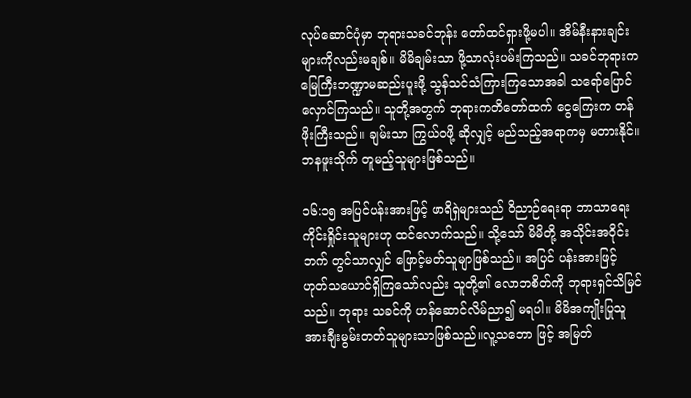လုပ်ဆောင်ပုံမှာ ဘုရားသခင်ဘုန်း တော်ထင်ရှားဖို့မပါ။ အိမ်နီးနားချင်းများကိုလည်းမချစ်။ မိမိချမ်းသာ ဖို့သာလုံးပမ်းကြသည်။ သခင်ဘုရားက မြေကြီးဘဏ္ဍာမဆည်းပူးဖို့ သွန်သင်သံကြားကြသောအခါ သရော်ပြောင်လှောင်ကြသည်။ သူတို့အတွက် ဘုရားကတိတော်ထက် ငွေကြေးက တန်ဖိုးကြီးသည်။ ချမ်းသာ ကြွယ်ဝဖို့ ဆိုလျှင့် မည်သည့်အရာကမှ မတားနိုင်။ ဘနဖူးသိုက် တူမည့်သူများဖြစ်သည်။

၁၆:၁၅ အပြင်ပန်းအားဖြင့် ဖာရိရှဲများသည် ဝိညာဉ်ရေးရာ ဘာသာရေးကိုင်းရှိုင်းသူများဟု ထင်လောက်သည်။ သို့သော် မိမိတို့ အသိုင်းအဝိုင်းဘက် တွင်သာလျှင် ဖြောင့်မတ်သူမျာဖြစ်သည်။ အပြင် ပန်းအားဖြင့် ဟုတ်သယောင်ရှိကြသော်လည်း သူတို့၏ လောဘစိတ်ကို ဘုရားရှင်သိမြင်သည်။ ဘုရား သခင်ကို ဟန်ဆောင်လိမ်ညာ၍ မရပါ။ မိမိအကျိုးပြုသူအားချီးမွမ်းတတ်သူများသာဖြစ်သည်။လူ့သဘော ဖြင့် အမြတ်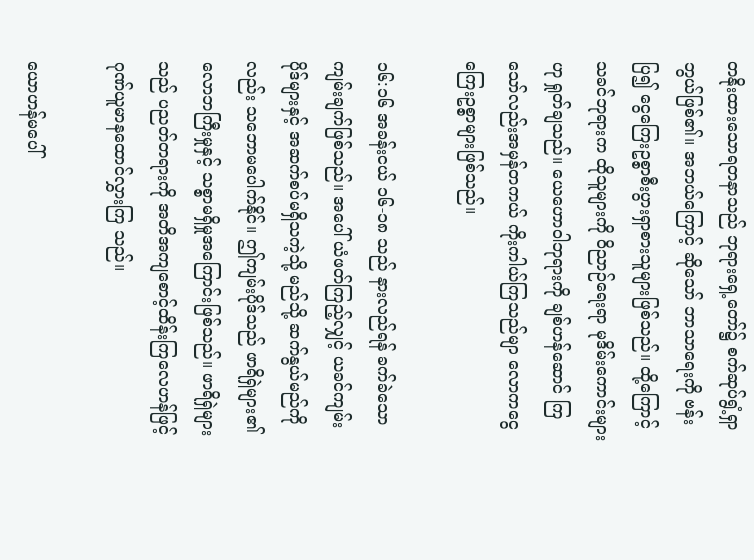တနိုးထားသောရတနာသည် ဘုရားရှေ့တော်၌ စက်ဆုပ်ရွံ့ရှာဘွယ်ဖြစ်၏။ အဘယ်ကြောင့် ဆိုသော် ဘာသာရေးကို ဗန်းပြ၍ ငွေကြေးဥစ္စာစီးပွားရှာစားသူများဖြစ်သည်။ ထို့ကြောင့် သခင်ဘုရားက ထိုသူများကို ဝိညာဉ်ရေးရာ မုဒိမ်းကောင်းများဟု ရှုတ်ချသည်။ ယေဟောဝါဘုရားကို ချစ်ဟန်ဆောင် ကြသော်လည်းအမှန်တကယ် ကိုးကါယ်ကြသည်မျာ လောကငွေကြေးဥစ္စာများဖြစ်သည်။

၁၆:၁၆ အခန်းငယ် ၁၆-၁၈ သည် နားလည်ရန် ခက်ခဲသော ကျမ်းချက်ဖြစ်သည်။ အပေါ် ယံဖတ်ကြည့်လျှင့် ယခင်ကျမ်းပိုဒ်များနှင့် အဆက်စပ်မရှိသကဲ့သို့ မည်သို့ ဆက်နွယ်မည်ကိုလည်း သဘောမပေါက်နိုင်။ ဤကျမ်းပိုဒ်သည် ဖာရိရှဲများ၏ လောဘကြီးမှုနှင့် သစ္စာမရှိမှုအကြောင်းဖြစ်သည်။ ဖာရိရှဲများသည် ပညတ်တရားကို အတိအကျစောင့်ထိန်းကြလေဟန်ဖြင့် ဂုဏ်ယူမာနထောင်လွှားကြ သည်။

ယောဟန်မပေါ်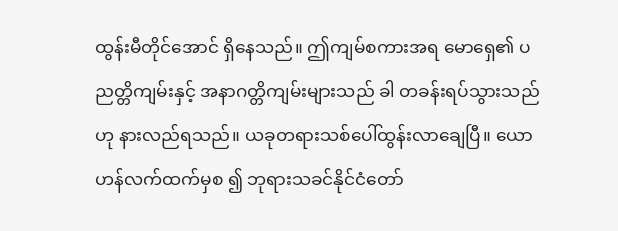ထွန်းမီတိုင်အောင် ရှိနေသည်။ ဤကျမ်စကားအရ မောရှေ၏ ပညတ္တိကျမ်းနှင့် အနာဂတ္တိကျမ်းများသည် ခါ တခန်းရပ်သွားသည်ဟု နားလည်ရသည်။ ယခုတရားသစ်ပေါ်ထွန်းလာချေပြီ။ ယောဟန်လက်ထက်မှစ ၍ ဘုရားသခင်နိုင်ငံတော်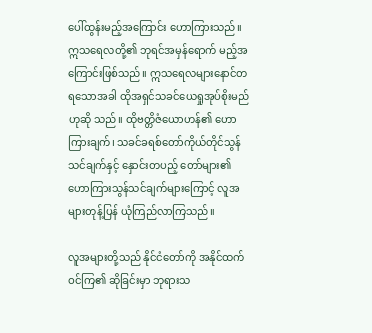ပေါ်ထွန်းမည့်အကြောင်း ဟောကြားသည်။ ဣသရေလတို့၏ ဘုရင်အမှန်ရောက် မည့်အကြောင်းဖြစ်သည်။ ဣသရေလများနောင်တရသောအခါ ထိုအရှင်သခင်ယေရှုအုပ်စိုးမည်ဟုဆို သည်။ ထိုဗတ္တိဇံယောဟန်၏ ဟောကြားချက်၊ သခင်ခရစ်တော်ကိုယ်တိုင်သွန်သင်ချက်နှင့် နှောင်းတပည့် တော်များ၏ ဟောကြားသွန်သင်ချက်များကြောင့် လူအများတုန့်ပြန် ယုံကြည်လာကြသည်။

လူအများတို့သည် နိုင်ငံတော်ကို အနိုင်ထက်ဝင်ကြ၏ ဆိုခြင်းမှာ ဘုရားသ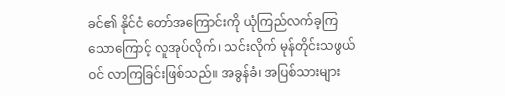ခင်၏ နိုင်ငံ တော်အကြောင်းကို ယုံကြည်လက်ခ့ကြသောကြောင့် လူအုပ်လိုက်၊ သင်းလိုက် မုန်တိုင်းသဖွယ်ဝင် လာကြခြင်းဖြစ်သည်။ အခွန်ခံ၊ အပြစ်သားများ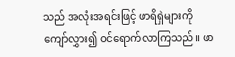သည် အလုံးအရင်းဖြင့် ဖာရိရှဲများကို ကျော်လွှား၍ ဝင်ရောက်လာကြသည်။ ဖာ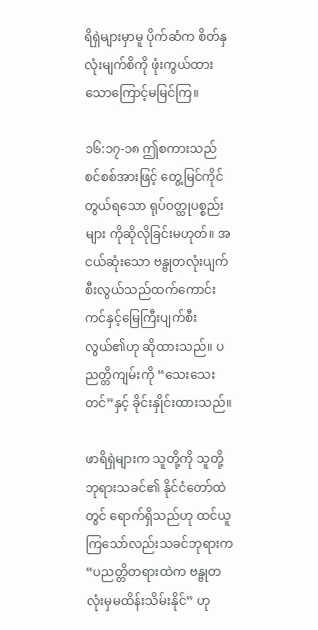ရိရှဲများမှာမူ ပိုက်ဆံက စိတ်နှလုံးမျက်စိကို ဖုံးကွယ်ထားသောကြောင့်မမြင်ကြ။

၁၆:၁၇-၁၈ ဤစကားသည် စင်စစ်အားဖြင့် တွေ့မြင်ကိုင်တွယ်ရသော ရုပ်ဝတ္ထုပစ္စည်းများ ကိုဆိုလိုခြင်းမဟုတ်။ အငယ်ဆုံးသော ဗန္ဗုတလုံးပျက်စီးလွယ်သည်ထက်ကောင်းကင်နှင့်မြေကြီးပျက်စီး လွယ်၏ဟု ဆိုထားသည်။ ပညတ္တိကျမ်းကို “သေးသေးတင်”နှင့် ခိုင်းနှိုင်းထားသည်။

ဖာရိရှဲများက သူတို့ကို သူတို့ ဘုရားသခင်၏ နိုင်ငံတော်ထဲတွင် ရောက်ရှိသည်ဟု ထင်ယူ ကြသော်လည်းသခင်ဘုရားက “ပညတ္တိတရားထဲက ဗန္ဗုတလုံးမှမထိန်းသိမ်းနိုင်” ဟု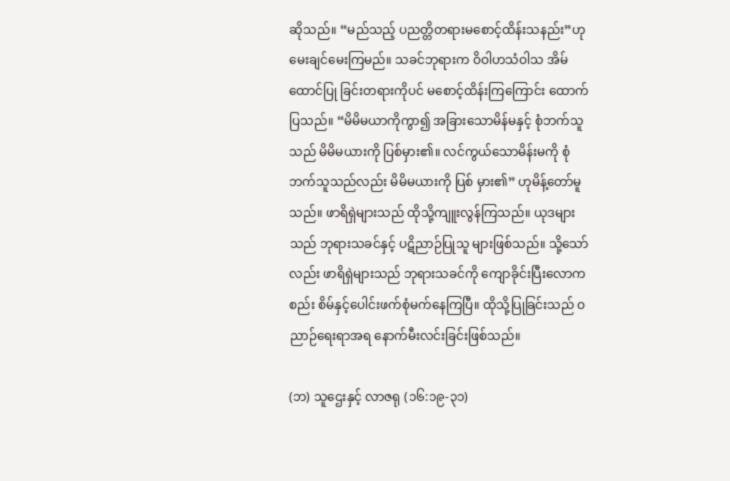ဆိုသည်။ “မည်သည့် ပညတ္တိတရားမစောင့်ထိန်းသနည်း”ဟုမေးချင်မေးကြမည်။ သခင်ဘုရားက ဝိဝါဟသံဝါသ အိမ်ထောင်ပြု ခြင်းတရားကိုပင် မစောင့်ထိန်းကြကြောင်း ထောက်ပြသည်။ “မိမိမယာကိုကွာ၍ အခြားသောမိန်မနှင့် စုံဘက်သူသည် မိမိမယားကို ပြစ်မှား၏။ လင်ကွယ်သောမိန်းမကို စုံဘက်သူသည်လည်း မိမိမယားကို ပြစ် မှား၏” ဟုမိန့်တော်မူသည်။ ဖာရိရှဲများသည် ထိုသို့ကျူးလွန်ကြသည်။ ယုဒများသည် ဘုရားသခင်နှင့် ပဋိညာဉ်ပြုသူ များဖြစ်သည်။ သို့သော်လည်း ဖာရိရှဲများသည် ဘုရားသခင်ကို ကျောခိုင်းပြီးလောကစည်း စိမ်နှင့်ပေါင်းဖက်စုံမက်နေကြပြီ။ ထိုသို့ပြုခြင်းသည် ဝညာဉ်ရေးရာအရ နောက်မီးလင်းခြင်းဖြစ်သည်။

(ဘ) သူဌေးနှင့် လာဇရု (၁၆:၁၉-၃၁)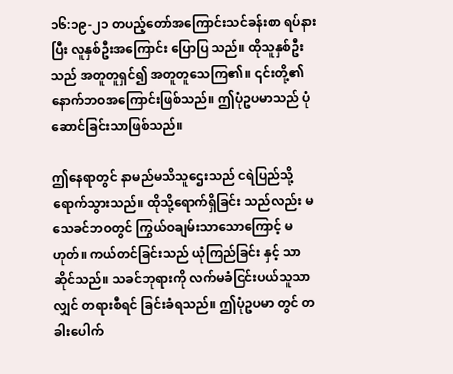၁၆:၁၉-၂၁ တပည့်တော်အကြောင်းသင်ခန်းစာ ရပ်နားပြီး လူနှစ်ဦးအကြောင်း ပြောပြ သည်။ ထိုသူနှစ်ဦးသည် အတူတူရှင်၍ အတူတူသေကြ၏။ ၎င်းတို့၏ နောက်ဘဝအကြောင်းဖြစ်သည်။ ဤပုံဥပမာသည် ပုံဆောင်ခြင်းသာဖြစ်သည်။

ဤနေရာတွင် နာမည်မသိသူဌေးသည် ငရဲပြည်သို့ရောက်သွားသည်။ ထိုသို့ရောက်ရှိခြင်း သည်လည်း မသေခင်ဘဝတွင် ကြွယ်ဝချမ်းသာသောကြောင့် မဟုတ်။ ကယ်တင်ခြင်းသည် ယုံကြည်ခြင်း နှင့် သာဆိုင်သည်။ သခင်ဘုရားကို လက်မခံငြင်းပယ်သူသာလျှင် တရားစီရင် ခြင်းခံရသည်။ ဤပုံဥပမာ တွင် တခါးပေါက်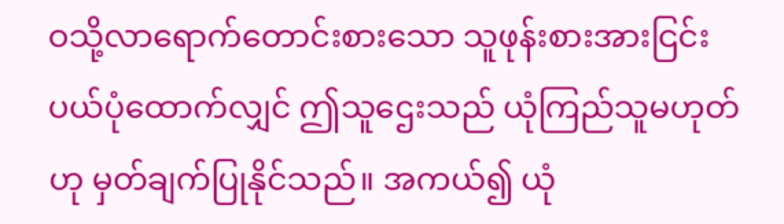ဝသို့လာရောက်တောင်းစားသော သူဖုန်းစားအားငြင်းပယ်ပုံထောက်လျှင် ဤသူဌေးသည် ယုံကြည်သူမဟုတ်ဟု မှတ်ချက်ပြုနိုင်သည်။ အကယ်၍ ယုံ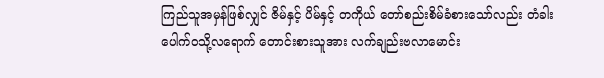ကြည်သူအမှန်ဖြစ်လျှင် ဇိမ်နှင့် ပိမ်နှင့် တကိုယ် တော်စည်းစိမ်ခံစားသော်လည်း တံခါးပေါက်ဝသို့လရောက် တောင်းစားသူအား လက်ချည်းဗလာမောင်း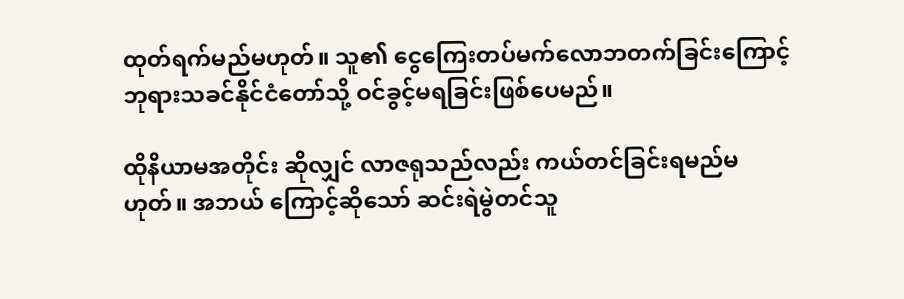ထုတ်ရက်မည်မဟုတ်။ သူ၏ ငွေကြေးတပ်မက်လောဘတက်ခြင်းကြောင့် ဘုရားသခင်နိုင်ငံတော်သို့ ဝင်ခွင့်မရခြင်းဖြစ်ပေမည်။

ထိုနိယာမအတိုင်း ဆိုလျှင် လာဇရုသည်လည်း ကယ်တင်ခြင်းရမည်မဟုတ်။ အဘယ် ကြောင့်ဆိုသော် ဆင်းရဲမွဲတင်သူ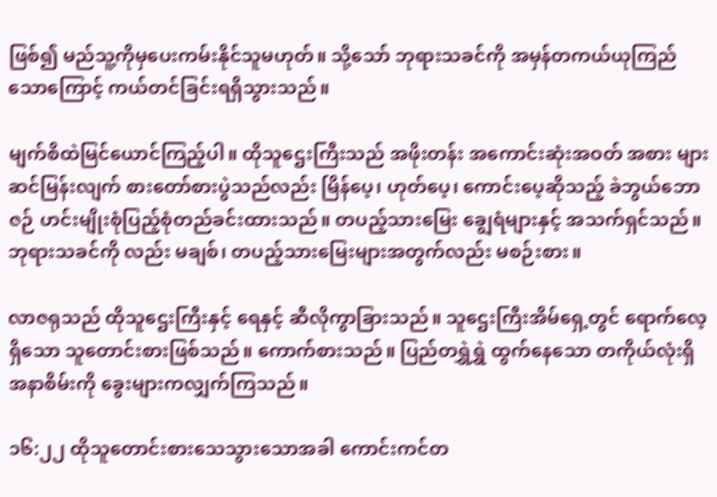ဖြစ်၍ မည်သူ့ကိုမှပေးကမ်းနိုင်သူမဟုတ်။ သို့သော် ဘုရားသခင်ကို အမှန်တကယ်ယုကြည်သောကြောင့် ကယ်တင်ခြင်းရရှိသွားသည်။

မျက်စိထဲမြင်ယောင်ကြည့်ပါ။ ထိုသူဌေးကြီးသည် အဖိုးတန်း အကောင်းဆုံးအဝတ် အစား များဆင်မြန်းလျက် စားတော်စားပွဲသည်လည်း မြိန်ပေ့၊ ဟုတ်ပေ့၊ ကောင်းပေ့ဆိုသည့် ခဲဘွယ်ဘောဇဉ် ဟင်းမျိုးစုံပြည့်စုံတည်ခင်းထားသည်။ တပည့်သားမြေး ချွေရံများနှင့် အသက်ရှင်သည်။ ဘုရားသခင်ကို လည်း မချစ်၊ တပည့်သားမြေးများအတွက်လည်း မစဉ်းစား။

လာဇရုသည် ထိုသူဌေးကြီးနှင့် ရေနှင့် ဆီလိုကွာခြားသည်။ သူဌေးကြီးအိမ်ရှေ့တွင် ရောက်လေ့ရှိသော သူတောင်းစားဖြစ်သည်။ ကောက်စားသည်။ ပြည်တရွှဲရွှဲ ထွက်နေသော တကိုယ်လုံးရှိအနာစိမ်းကို ခွေးများကလျှက်ကြသည်။

၁၆:၂၂ ထိုသူတောင်းစားသေသွားသောအခါ ကောင်းကင်တ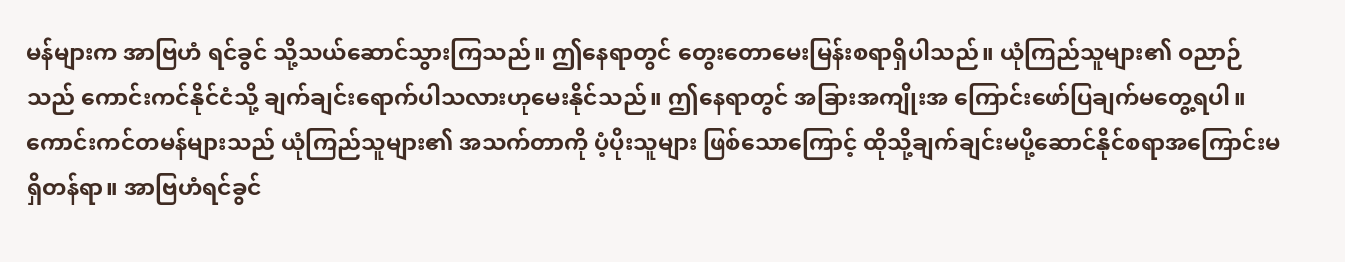မန်များက အာဗြဟံ ရင်ခွင် သို့သယ်ဆောင်သွားကြသည်။ ဤနေရာတွင် တွေးတောမေးမြန်းစရာရှိပါသည်။ ယုံကြည်သူများ၏ ဝညာဉ် သည် ကောင်းကင်နိုင်ငံသို့ ချက်ချင်းရောက်ပါသလားဟုမေးနိုင်သည်။ ဤနေရာတွင် အခြားအကျိုးအ ကြောင်းဖော်ပြချက်မတွေ့ရပါ။ ကောင်းကင်တမန်များသည် ယုံကြည်သူများ၏ အသက်တာကို ပံ့ပိုးသူများ ဖြစ်သောကြောင့် ထိုသို့ချက်ချင်းမပို့ဆောင်နိုင်စရာအကြောင်းမရှိတန်ရာ။ အာဗြဟံရင်ခွင်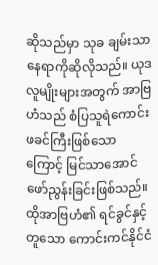ဆိုသည်မှာ သုခ ချမ်းသာနေရာကိုဆိုလိုသည်။ ယုဒလူမျိုးများအတွက် အာဗြဟံသည် စံပြသူရဲကောင်းဖခင်ကြီးဖြစ်သော ကြောင့် မြင်သာအောင်ဖော်ညွန်းခြင်းဖြစ်သည်။ ထိုအာဗြဟံ၏ ရင်ခွင်နှင့်တူသော ကောင်းကင်နိုင်ငံ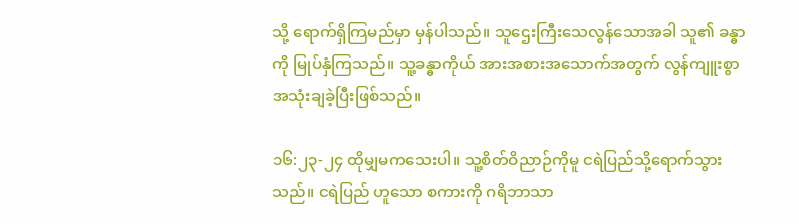သို့ ရောက်ရှိကြမည်မှာ မှန်ပါသည်။ သူဌေးကြီးသေလွန်သောအခါ သူ၏ ခန္ဓာကို မြုပ်နှံကြသည်။ သူ့ခန္ဓာကိုယ် အားအစားအသောက်အတွက် လွန်ကျူးစွာ အသုံးချခဲ့ပြီးဖြစ်သည်။

၁၆:၂၃-၂၄ ထိုမျှမကသေးပါ။ သူ့စိတ်ဝိညာဉ်ကိုမူ ငရဲပြည်သို့ရောက်သွားသည်။ ငရဲပြည် ဟူသော စကားကို ဂရိဘာသာ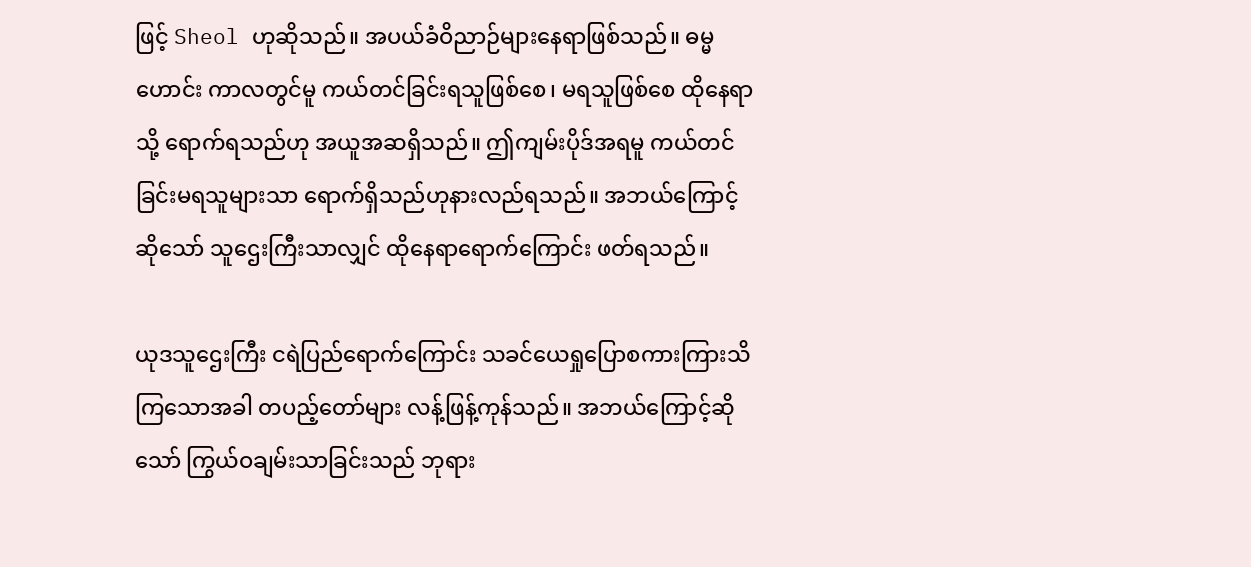ဖြင့် Sheol ဟုဆိုသည်။ အပယ်ခံဝိညာဉ်များနေရာဖြစ်သည်။ ဓမ္မဟောင်း ကာလတွင်မူ ကယ်တင်ခြင်းရသူဖြစ်စေ၊ မရသူဖြစ်စေ ထိုနေရာသို့ ရောက်ရသည်ဟု အယူအဆရှိသည်။ ဤကျမ်းပိုဒ်အရမူ ကယ်တင်ခြင်းမရသူများသာ ရောက်ရှိသည်ဟုနားလည်ရသည်။ အဘယ်ကြောင့် ဆိုသော် သူဌေးကြီးသာလျှင် ထိုနေရာရောက်ကြောင်း ဖတ်ရသည်။

ယုဒသူဌေးကြီး ငရဲပြည်ရောက်ကြောင်း သခင်ယေရှုပြောစကားကြားသိကြသောအခါ တပည့်တော်များ လန့်ဖြန့်ကုန်သည်။ အဘယ်ကြောင့်ဆိုသော် ကြွယ်ဝချမ်းသာခြင်းသည် ဘုရား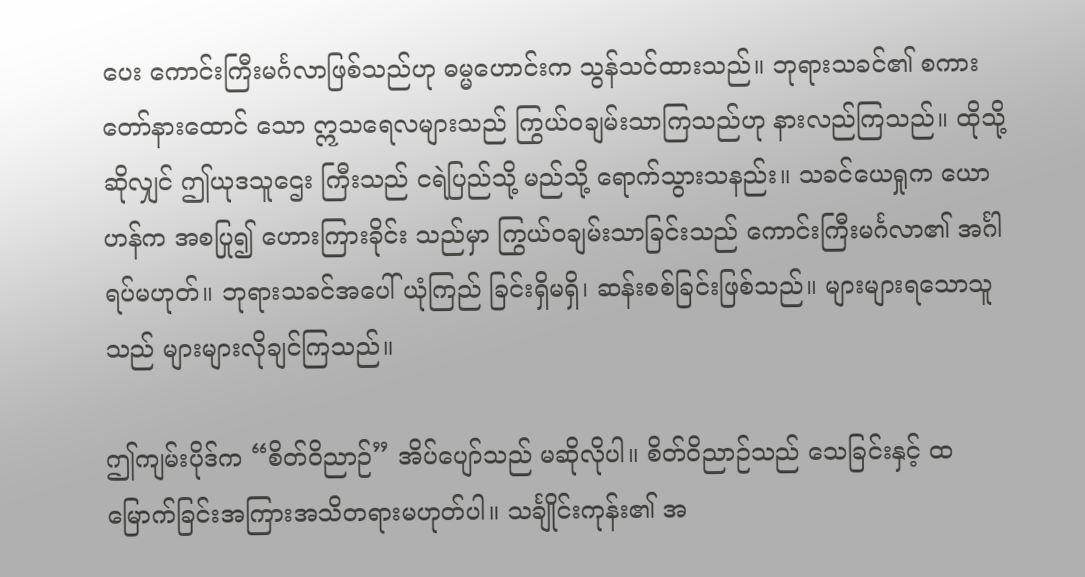ပေး ကောင်းကြီးမင်္ဂလာဖြစ်သည်ဟု ဓမ္မဟောင်းက သွန်သင်ထားသည်။ ဘုရားသခင်၏ စကားတော်နားထောင် သော ဣသရေလများသည် ကြွယ်ဝချမ်းသာကြသည်ဟု နားလည်ကြသည်။ ထိုသို့ဆိုလျှင် ဤယုဒသူဌေး ကြီးသည် ငရဲပြည်သို့ မည်သို့ ရောက်သွားသနည်း။ သခင်ယေရှုက ယောဟန်က အစပြု၍ ဟေားကြားခိုင်း သည်မှာ ကြွယ်ဝချမ်းသာခြင်းသည် ကောင်းကြီးမင်္ဂလာ၏ အင်္ဂါရပ်မဟုတ်။ ဘုရားသခင်အပေါ် ယုံကြည် ခြင်းရှိမရှိ၊ ဆန်းစစ်ခြင်းဖြစ်သည်။ များများရသောသူသည် များများလိုချင်ကြသည်။

ဤကျမ်းပိုဒ်က “စိတ်ဝိညာဉ်” အိပ်ပျော်သည် မဆိုလိုပါ။ စိတ်ဝိညာဉ်သည် သေခြင်းနှင့် ထမြောက်ခြင်းအကြားအသိတရားမဟုတ်ပါ။ သင်္ချိုင်းကုန်း၏ အ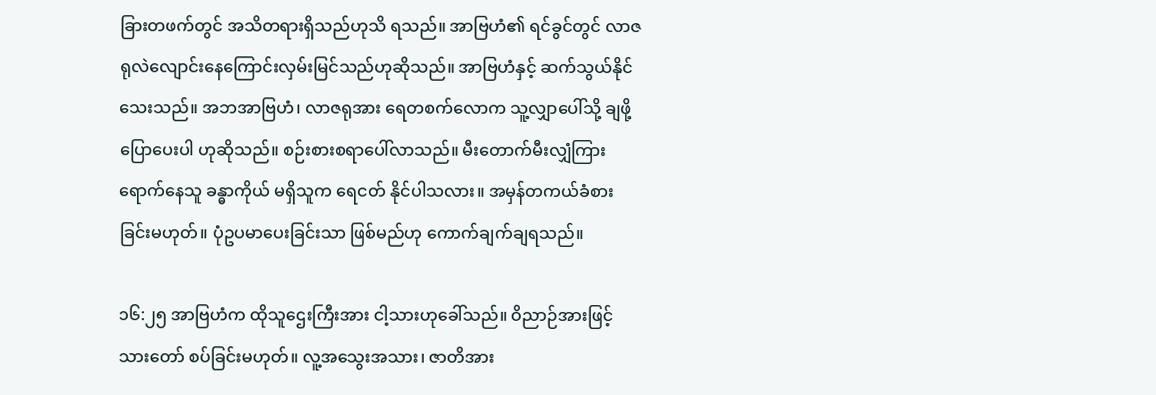ခြားတဖက်တွင် အသိတရားရှိသည်ဟုသိ ရသည်။ အာဗြဟံ၏ ရင်ခွင်တွင် လာဇရုလဲလျောင်းနေကြောင်းလှမ်းမြင်သည်ဟုဆိုသည်။ အာဗြဟံနှင့် ဆက်သွယ်နိုင်သေးသည်။ အဘအာဗြဟံ၊ လာဇရုအား ရေတစက်လောက သူ့လျှာပေါ်သို့ ချဖို့ပြောပေးပါ ဟုဆိုသည်။ စဉ်းစားစရာပေါ်လာသည်။ မီးတောက်မီးလျှံကြားရောက်နေသူ ခန္ဓာကိုယ် မရှိသူက ရေငတ် နိုင်ပါသလား။ အမှန်တကယ်ခံစားခြင်းမဟုတ်။ ပုံဥပမာပေးခြင်းသာ ဖြစ်မည်ဟု ကောက်ချက်ချရသည်။

၁၆:၂၅ အာဗြဟံက ထိုသူဌေးကြီးအား ငါ့သားဟုခေါ်သည်။ ဝိညာဉ်အားဖြင့် သားတော် စပ်ခြင်းမဟုတ်။ လူ့အသွေးအသား၊ ဇာတိအား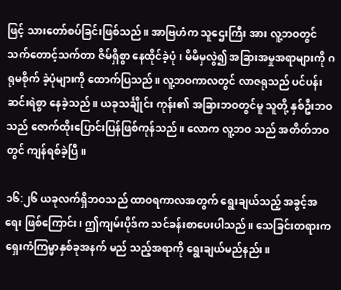ဖြင့် သားတော်စပ်ခြင်းဖြစ်သည်။ အာဗြဟံက သူဌေးကြီး အား လူ့ဘဝတွင် သက်တောင့်သက်တာ ဇိမ်ရှိစွာ နေထိုင်ခဲ့ပုံ၊ မိမိမှလွဲ၍ အခြားအမှုအရာများကို ဂရုမစိုက် ခဲ့ပုံများကို ထောက်ပြသည်။ လူ့ဘဝကာလတွင် လာဇရုသည် ပင်ပန်းဆင်းရဲစွာ နေခဲ့သည်။ ယခုသင်္ချိုင်း ကုန်း၏ အခြားဘဝတွင်မူ သူတို့ နှစ်ဦးဘဝသည် ဇောက်ထိုးပြောင်းပြန်ဖြစ်ကုန်သည်။ လောက လူ့ဘဝ သည် အတိတ်ဘဝတွင် ကျန်ရစ်ခဲ့ပြီ။

၁၆:၂၆ ယခုလက်ရှိဘဝသည် ထာဝရကာလအတွက် ရွေးချယ်သည့် အခွင့်အရေး ဖြစ်ကြောင်း၊ ဤကျမ်းပိုဒ်က သင်ခန်းစာပေးပါသည်။ သေခြင်းတရားက ရှေးကံကြမ္မာနှစ်ခုအနက် မည် သည့်အရာကို ရွေးချယ်မည်နည်း။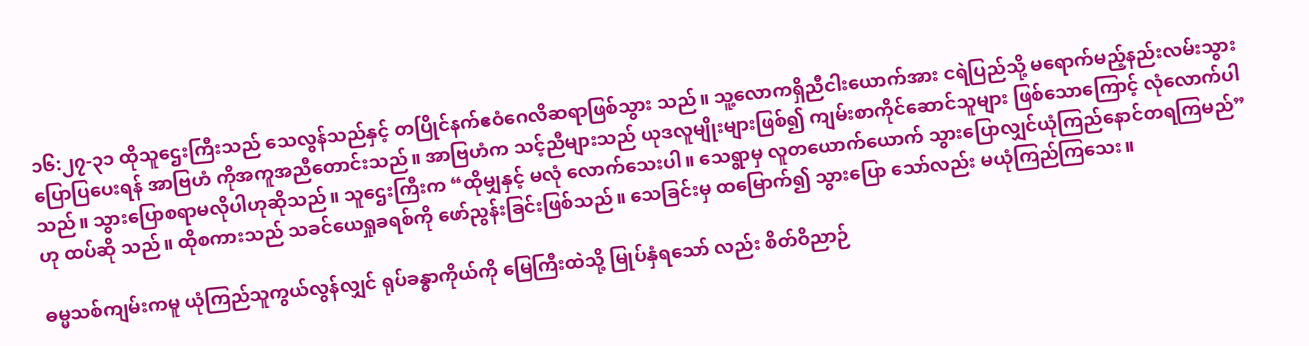၁၆:၂၇-၃၁ ထိုသူဌေးကြီးသည် သေလွန်သည်နှင့် တပြိုင်နက်ဧဝံဂေလိဆရာဖြစ်သွား သည်။ သူ့လောကရှိညီငါးယောက်အား ငရဲပြည်သို့ မရောက်မည့်နည်းလမ်းသွားပြောပြပေးရန် အာဗြဟံ ကိုအကူအညီတောင်းသည်။ အာဗြဟံက သင့်ညီများသည် ယုဒလူမျိုးများဖြစ်၍ ကျမ်းစာကိုင်ဆောင်သူများ ဖြစ်သောကြောင့် လုံလောက်ပါသည်။ သွားပြောစရာမလိုပါဟုဆိုသည်။ သူဌေးကြီးက “ထိုမျှနှင့် မလုံ လောက်သေးပါ။ သေရွာမှ လူတယောက်ယောက် သွားပြောလျှင်ယုံကြည်နောင်တရကြမည်”ဟု ထပ်ဆို သည်။ ထိုစကားသည် သခင်ယေရှုခရစ်ကို ဖော်ညွန်းခြင်းဖြစ်သည်။ သေခြင်းမှ ထမြောက်၍ သွားပြော သော်လည်း မယုံကြည်ကြသေး။

ဓမ္မသစ်ကျမ်းကမူ ယုံကြည်သူကွယ်လွန်လျှင် ရုပ်ခန္ဓာကိုယ်ကို မြေကြီးထဲသို့ မြုပ်နှံရသော် လည်း စိတ်ဝိညာဉ်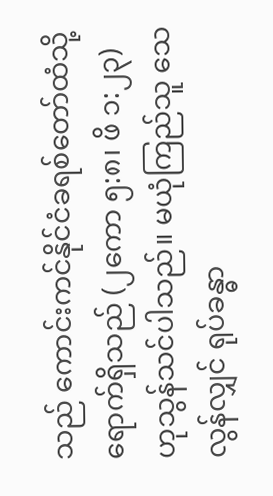သည် ကောင်းကင်နိုင်ငံခရစ်တော်ထံသို့ ရောက်ရှိသည် (၂ကော ၅:၈၊ ဖိ ၁:၂၃) ဟုသွန်သင်ပါသည်။ မယုံကြည်သူ သေလွန်လျှင် ရုပ်ခန္ဓာ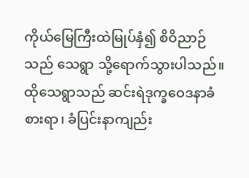ကိုယ်မြေကြီးထဲမြုပ်နှံ၍ စိဝိညာဉ်သည် သေရွာ သို့ရောက်သွားပါသည်။ ထိုသေရွာသည် ဆင်းရဲဒုက္ခဝေဒနာခံစားရာ၊ ခံပြင်းနာကျည်း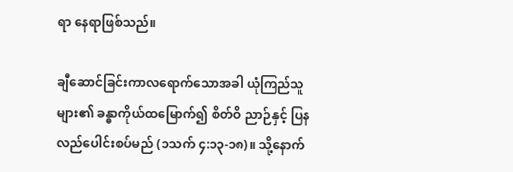ရာ နေရာဖြစ်သည်။

ချီဆောင်ခြင်းကာလရောက်သောအခါ ယုံကြည်သူများ၏ ခန္ဓာကိုယ်ထမြောက်၍ စိတ်ဝိ ညာဉ်နှင့် ပြနလည်ပေါင်းစပ်မည် (၁သက် ၄:၁၃-၁၈)။ သို့နောက်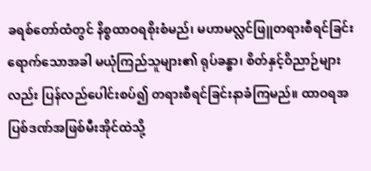ခရစ်တော်ထံတွင် နိစ္စထာဝရစိုးစံမည်၊ မဟာမလ္လင်ဖြူတရားစီရင်ခြင်းရောက်သောအခါ မယုံကြည်သူများ၏ ရုပ်ခန္ဓာ၊ စိတ်နှင့်ဝိညာဉ်များလည်း ပြန်လည်ပေါင်းစပ်၍ တရားစီရင်ခြင်းနာခံကြမည်။ ထာဝရအပြစ်ဒဏ်အဖြစ်မီးအိုင်ထဲသို့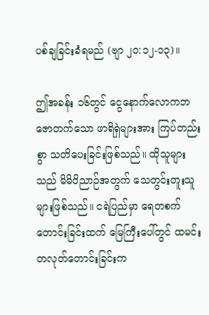ပစ်ချခြင်းခံရမည် (ဗျာ ၂၀:၁၂-၁၃)။

ဤအခန်း ၁၆တွင် ငွေနောက်လောကဘဇောတက်သော ဖာရိရှဲများအား ကြပ်တည်းစွာ သတိပေးခြင်းဖြစ်သည်။ ထိုသူများသည် မိမိဝိညာဉ်အတွက် သေတွင်းတူးသူများဖြစ်သည်။ ငရဲပြည်မှာ ရေတစက်တောင်းခြင်းထက် မြေကြီးပေါ်တွင် ထမင်းတလုတ်တောင်းခြင်းက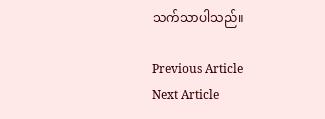သက်သာပါသည်။

Previous Article
Next Article